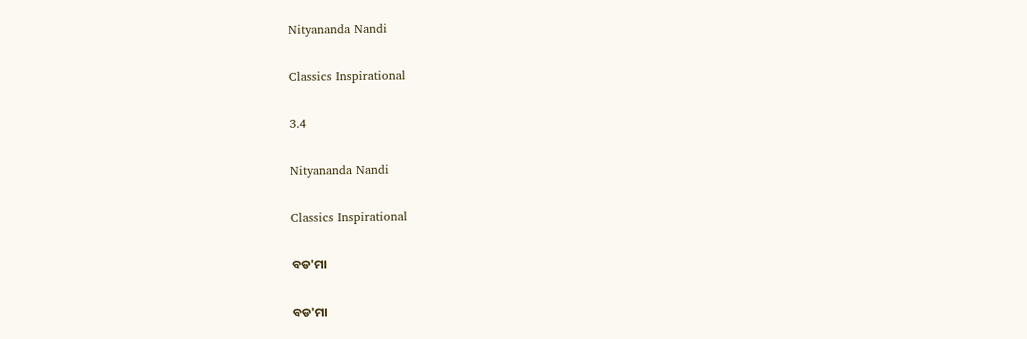Nityananda Nandi

Classics Inspirational

3.4

Nityananda Nandi

Classics Inspirational

ବଡ'ମା

ବଡ'ମା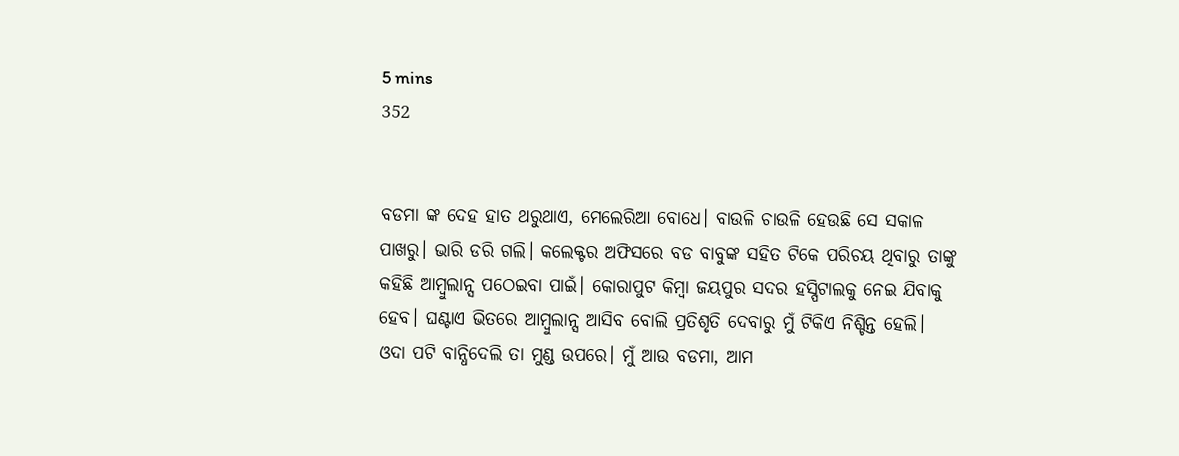5 mins
352


ବଡମା ଙ୍କ ଦେହ ହାତ ଥରୁଥାଏ, ମେଲେରିଆ ବୋଧେ। ବାଉଳି ଚାଉଳି ହେଉଛି ସେ ସକାଳ ପାଖରୁ। ଭାରି ଡରି ଗଲି। କଲେକ୍ଟର ଅଫିସରେ ବଡ ବାବୁଙ୍କ ସହିତ ଟିକେ ପରିଚୟ ଥିବାରୁ ତାଙ୍କୁ କହିଛି ଆମ୍ବୁଲାନ୍ସ ପଠେଇବା ପାଇଁ। କୋରାପୁଟ କିମ୍ବା ଜୟପୁର ସଦର ହସ୍ପିଟାଲକୁ ନେଇ ଯିବାକୁ ହେବ। ଘଣ୍ଟାଏ ଭିତରେ ଆମ୍ବୁଲାନ୍ସ ଆସିବ ବୋଲି ପ୍ରତିଶୃତି ଦେବାରୁ ମୁଁ ଟିକିଏ ନିଶ୍ଚିନ୍ତ ହେଲି। ଓଦା ପଟି ବାନ୍ଧିଦେଲି ତା ମୁଣ୍ଡ ଉପରେ। ମୁଁ ଆଉ ବଡମା, ଆମ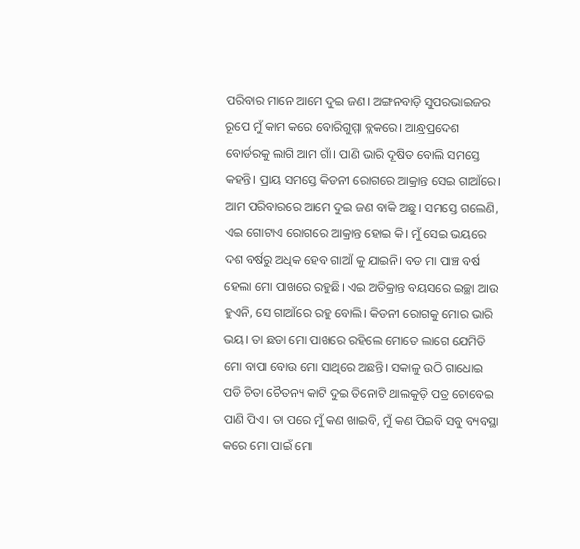ପରିବାର ମାନେ ଆମେ ଦୁଇ ଜଣ। ଅଙ୍ଗନବାଡ଼ି ସୁପରଭାଇଜର ରୂପେ ମୁଁ କାମ କରେ ବୋରିଗୁମ୍ମା ବ୍ଲକରେ। ଆନ୍ଧ୍ରପ୍ରଦେଶ ବୋର୍ଡରକୁ ଲାଗି ଆମ ଗାଁ। ପାଣି ଭାରି ଦୂଷିତ ବୋଲି ସମସ୍ତେ କହନ୍ତି। ପ୍ରାୟ ସମସ୍ତେ କିଡନୀ ରୋଗରେ ଆକ୍ରାନ୍ତ ସେଇ ଗାଆଁରେ। ଆମ ପରିବାରରେ ଆମେ ଦୁଇ ଜଣ ବାକି ଅଛୁ। ସମସ୍ତେ ଗଲେଣି, ଏଇ ଗୋଟାଏ ରୋଗରେ ଆକ୍ରାନ୍ତ ହୋଇ କି। ମୁଁ ସେଇ ଭୟରେ ଦଶ ବର୍ଷରୁ ଅଧିକ ହେବ ଗାଆଁ କୁ ଯାଇନି। ବଡ ମା ପାଞ୍ଚ ବର୍ଷ ହେଲା ମୋ ପାଖରେ ରହୁଛି। ଏଇ ଅତିକ୍ରାନ୍ତ ବୟସରେ ଇଚ୍ଛା ଆଉ ହୁଏନି, ସେ ଗାଆଁରେ ରହୁ ବୋଲି। କିଡନୀ ରୋଗକୁ ମୋର ଭାରି ଭୟ। ତା ଛଡା ମୋ ପାଖରେ ରହିଲେ ମୋତେ ଲାଗେ ଯେମିତି ମୋ ବାପା ବୋଉ ମୋ ସାଥିରେ ଅଛନ୍ତି। ସକାଳୁ ଉଠି ଗାଧୋଇ ପଡି ଚିତା ଚୈତନ୍ୟ କାଟି ଦୁଇ ତିନୋଟି ଥାଲକୁଡ଼ି ପତ୍ର ଚୋବେଇ ପାଣି ପିଏ। ତା ପରେ ମୁଁ କଣ ଖାଇବି, ମୁଁ କଣ ପିଇବି ସବୁ ବ୍ୟବସ୍ଥା କରେ ମୋ ପାଇଁ ମୋ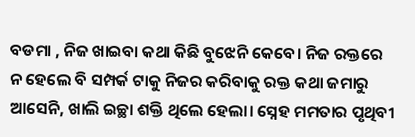ବଡମା , ନିଜ ଖାଇବା କଥା କିଛି ବୁଝେନି କେବେ। ନିଜ ରକ୍ତରେ ନ ହେଲେ ବି ସମ୍ପର୍କ ଟାକୁ ନିଜର କରିବାକୁ ରକ୍ତ କଥା ଜମାରୁ ଆସେନି, ଖାଲି ଇଚ୍ଛା ଶକ୍ତି ଥିଲେ ହେଲା। ସ୍ନେହ ମମତାର ପୃଥିବୀ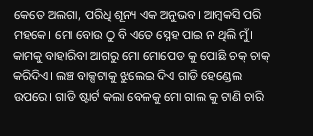କେତେ ଅଲଗା, ପରିଧି ଶୂନ୍ୟ ଏକ ଅନୁଭବ। ଆମ୍ବକସି ପରି ମହକେ। ମୋ ବୋଉ ଠୁ ବି ଏତେ ସ୍ନେହ ପାଇ ନ ଥିଲି ମୁଁ। କାମକୁ ବାହାରିବା ଆଗରୁ ମୋ ମୋପେଡ କୁ ପୋଛି ଚକ୍ ଚାକ୍ କରିଦିଏ। ଲଞ୍ଚ ବାକ୍ସଟାକୁ ଝୁଲେଇ ଦିଏ ଗାଡି ହେଣ୍ଡେଲ ଉପରେ। ଗାଡି ଷ୍ଟାର୍ଟ କଲା ବେଳକୁ ମୋ ଗାଲ କୁ ଟାଣି ଚାରି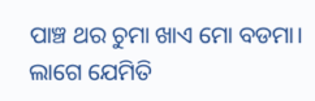ପାଞ୍ଚ ଥର ଚୁମା ଖାଏ ମୋ ବଡମା। ଲାଗେ ଯେମିତି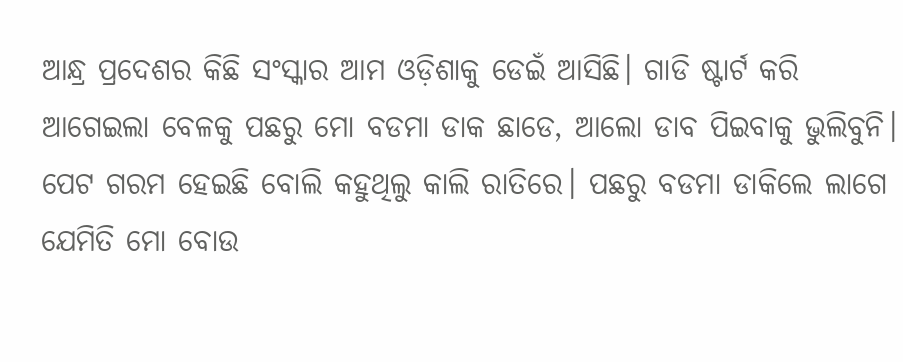ଆନ୍ଧ୍ର ପ୍ରଦେଶର କିଛି ସଂସ୍କାର ଆମ ଓଡ଼ିଶାକୁ ଡେଇଁ ଆସିଛି। ଗାଡି ଷ୍ଟାର୍ଟ କରି ଆଗେଇଲା ବେଳକୁ ପଛରୁ ମୋ ବଡମା ଡାକ ଛାଡେ, ଆଲୋ ଡାବ ପିଇବାକୁ ଭୁଲିବୁନି। ପେଟ ଗରମ ହେଇଛି ବୋଲି କହୁଥିଲୁ କାଲି ରାତିରେ। ପଛରୁ ବଡମା ଡାକିଲେ ଲାଗେ ଯେମିତି ମୋ ବୋଉ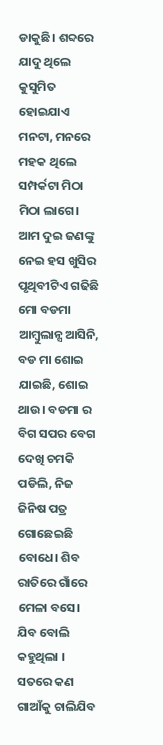ଡାକୁଛି। ଶବ୍ଦରେ ଯାଦୁ ଥିଲେ କୁସୁମିତ ହୋଇଯାଏ ମନଟା, ମନରେ ମହକ ଥିଲେ ସମ୍ପର୍କଟା ମିଠା ମିଠା ଲାଗେ। ଆମ ଦୁଇ ଜଣଙ୍କୁ ନେଇ ହସ ଖୁସିର ପୃଥିବୀଟିଏ ଗଢିଛି ମୋ ବଡମା ଆମ୍ବୁଲାନ୍ସ ଆସିନି, ବଡ ମା ଶୋଇ ଯାଇଛି, ଶୋଇ ଥାଉ। ବଡମା ର ବିଗ ସପର ବେଗ ଦେଖି ଚମକି ପଡିଲି, ନିଜ ଜିନିଷ ପତ୍ର ଗୋଛେଇଛି ବୋଧେ। ଶିବ ରାତିରେ ଗାଁରେ ମେଳା ବସେ। ଯିବ ବୋଲି କହୁଥିଲା । ସତରେ କଣ ଗାଆଁକୁ ଚାଲିଯିବ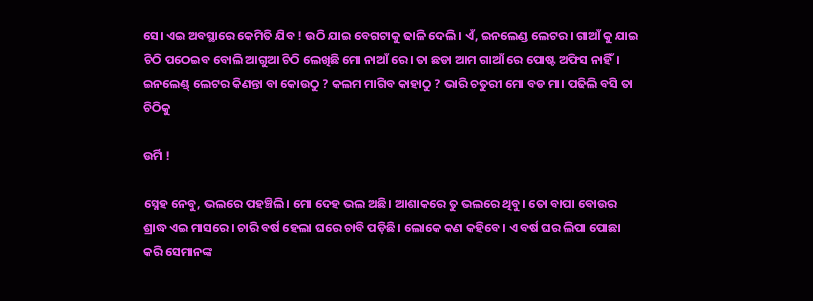ସେ। ଏଇ ଅବସ୍ଥାରେ କେମିତି ଯିବ ! ଉଠି ଯାଇ ବେଗଟାକୁ ଢାଳି ଦେଲି। ଏଁ, ଇନଲେଣ୍ଡ ଲେଟର। ଗାଆଁ କୁ ଯାଇ ଚିଠି ପଠେଇବ ବୋଲି ଆଗୁଆ ଚିଠି ଲେଖିଛି ମୋ ନାଆଁ ରେ। ତା ଛଡା ଆମ ଗାଆଁ ରେ ପୋଷ୍ଟ ଅଫିସ ନାହିଁ। ଇନଲେଣ୍ଡ୍ ଲେଟର କିଣନ୍ତା ବା କୋଉଠୁ ? କଲମ ମାଗିବ କାହାଠୁ ? ଭାରି ଚତୁରୀ ମୋ ବଡ ମା। ପଢିଲି ବସି ତା ଚିଠିକୁ

ଉର୍ମି !

ସ୍ନେହ ନେବୁ, ଭଲରେ ପହଞ୍ଚିଲି। ମୋ ଦେହ ଭଲ ଅଛି। ଆଶାକରେ ତୁ ଭଲରେ ଥିବୁ। ତୋ ବାପା ବୋଉର ଶ୍ରାଦ୍ଧ ଏଇ ମାସରେ। ଚାରି ବର୍ଷ ହେଲା ଘରେ ଚାବି ପଡ଼ିଛି। ଲୋକେ କଣ କହିବେ। ଏ ବର୍ଷ ଘର ଲିପା ପୋଛା କରି ସେମାନଙ୍କ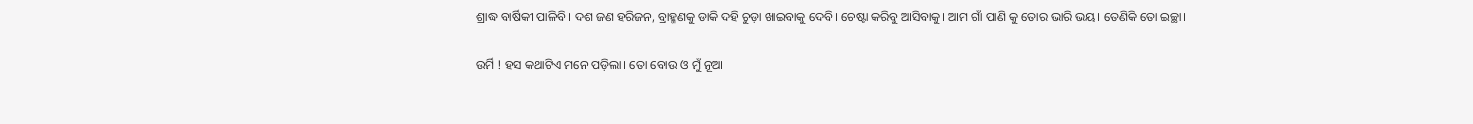ଶ୍ରାଦ୍ଧ ବାର୍ଷିକୀ ପାଳିବି। ଦଶ ଜଣ ହରିଜନ, ବ୍ରାହ୍ମଣକୁ ଡାକି ଦହି ଚୁଡ଼ା ଖାଇବାକୁ ଦେବି। ଚେଷ୍ଟା କରିବୁ ଆସିବାକୁ। ଆମ ଗାଁ ପାଣି କୁ ତୋର ଭାରି ଭୟ। ତେଣିକି ତୋ ଇଚ୍ଛା।

ଉର୍ମି ! ହସ କଥାଟିଏ ମନେ ପଡ଼ିଲା। ତୋ ବୋଉ ଓ ମୁଁ ନୂଆ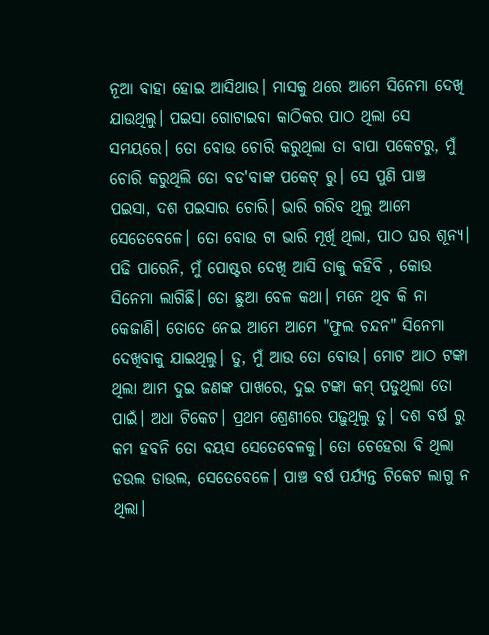ନୂଆ ବାହା ହୋଇ ଆସିଥାଉ। ମାସକୁ ଥରେ ଆମେ ସିନେମା ଦେଖି ଯାଉଥିଲୁ। ପଇସା ଗୋଟାଇବା କାଠିକର ପାଠ ଥିଲା ସେ ସମୟରେ। ତୋ ବୋଉ ଚୋରି କରୁଥିଲା ତା ବାପା ପକେଟରୁ, ମୁଁ ଚୋରି କରୁଥିଲି ତୋ ବଡ'ବାଙ୍କ ପକେଟ୍ ରୁ। ସେ ପୁଣି ପାଞ୍ଚ ପଇସା, ଦଶ ପଇସାର ଚୋରି। ଭାରି ଗରିବ ଥିଲୁ ଆମେ ସେତେବେଳେ। ତୋ ବୋଉ ଟା ଭାରି ମୂର୍ଖି ଥିଲା, ପାଠ ଘର ଶୂନ୍ୟ। ପଢି ପାରେନି, ମୁଁ ପୋଷ୍ଟର ଦେଖି ଆସି ତାକୁ କହିବି , କୋଉ ସିନେମା ଲାଗିଛି। ତୋ ଛୁଆ ବେଳ କଥା। ମନେ ଥିବ କି ନା କେଜାଣି। ତୋତେ ନେଇ ଆମେ ଆମେ "ଫୁଲ ଚନ୍ଦନ" ସିନେମା ଦେଖିବାକୁ ଯାଇଥିଲୁ। ତୁ, ମୁଁ ଆଉ ତୋ ବୋଉ। ମୋଟ ଆଠ ଟଙ୍କା ଥିଲା ଆମ ଦୁଇ ଜଣଙ୍କ ପାଖରେ, ଦୁଇ ଟଙ୍କା କମ୍ ପଡୁଥିଲା ତୋ ପାଇଁ। ଅଧା ଟିକେଟ। ପ୍ରଥମ ଶ୍ରେଣୀରେ ପଢ଼ୁଥିଲୁ ତୁ। ଦଶ ବର୍ଷ ରୁ କମ ହବନି ତୋ ବୟସ ସେତେବେଳକୁ। ତୋ ଚେହେରା ବି ଥିଲା ଡଉଲ ଡାଉଲ, ସେତେବେଳେ। ପାଞ୍ଚ ବର୍ଷ ପର୍ଯ୍ୟନ୍ତ ଟିକେଟ ଲାଗୁ ନ ଥିଲା।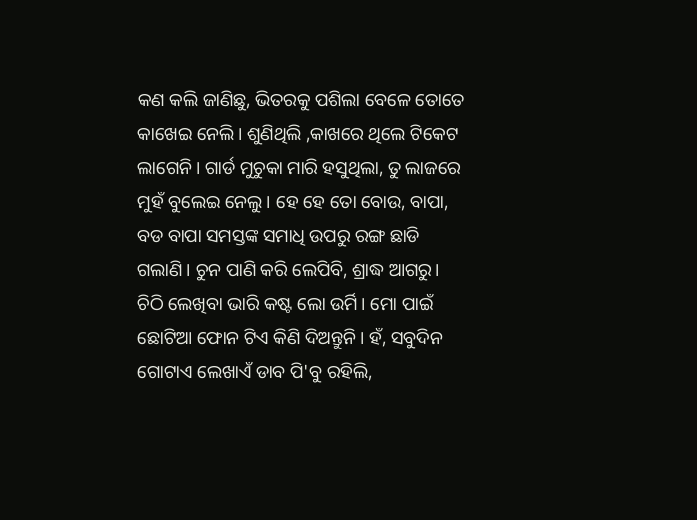କଣ କଲି ଜାଣିଛୁ, ଭିତରକୁ ପଶିଲା ବେଳେ ତୋତେ କାଖେଇ ନେଲି। ଶୁଣିଥିଲି ,କାଖରେ ଥିଲେ ଟିକେଟ ଲାଗେନି। ଗାର୍ଡ ମୁଚୁକା ମାରି ହସୁଥିଲା, ତୁ ଲାଜରେ ମୁହଁ ବୁଲେଇ ନେଲୁ। ହେ ହେ ତୋ ବୋଉ, ବାପା, ବଡ ବାପା ସମସ୍ତଙ୍କ ସମାଧି ଉପରୁ ରଙ୍ଗ ଛାଡି ଗଲାଣି। ଚୁନ ପାଣି କରି ଲେପିବି, ଶ୍ରାଦ୍ଧ ଆଗରୁ। ଚିଠି ଲେଖିବା ଭାରି କଷ୍ଟ ଲୋ ଉର୍ମି। ମୋ ପାଇଁ ଛୋଟିଆ ଫୋନ ଟିଏ କିଣି ଦିଅନ୍ତୁନି। ହଁ, ସବୁଦିନ ଗୋଟାଏ ଲେଖାଏଁ ଡାବ ପି'ବୁ ରହିଲି,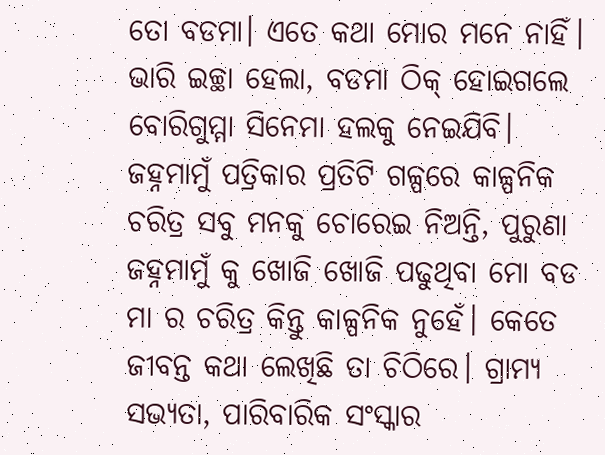ତୋ ବଡମା। ଏତେ କଥା ମୋର ମନେ ନାହିଁ। ଭାରି ଇଚ୍ଛା ହେଲା, ବଡମା ଠିକ୍ ହୋଇଗଲେ ବୋରିଗୁମ୍ମା ସିନେମା ହଲକୁ ନେଇଯିବି। ଜହ୍ନମାମୁଁ ପତ୍ରିକାର ପ୍ରତିଟି ଗଳ୍ପରେ କାଳ୍ପନିକ ଚରିତ୍ର ସବୁ ମନକୁ ଚୋରେଇ ନିଅନ୍ତି, ପୁରୁଣା ଜହ୍ନମାମୁଁ କୁ ଖୋଜି ଖୋଜି ପଢୁଥିବା ମୋ ବଡ ମା ର ଚରିତ୍ର କିନ୍ତୁ କାଳ୍ପନିକ ନୁହେଁ। କେତେ ଜୀବନ୍ତ କଥା ଲେଖିଛି ତା ଚିଠିରେ। ଗ୍ରାମ୍ୟ ସଭ୍ୟତା, ପାରିବାରିକ ସଂସ୍କାର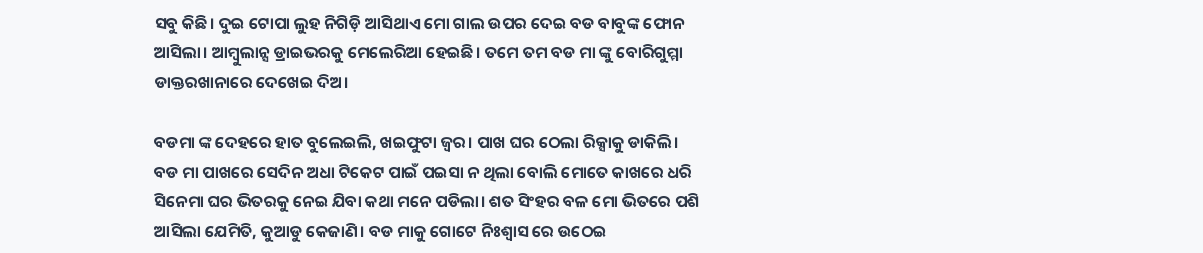ସବୁ କିଛି। ଦୁଇ ଟୋପା ଲୁହ ନିଗିଡ଼ି ଆସିଥାଏ ମୋ ଗାଲ ଉପର ଦେଇ ବଡ ବାବୁଙ୍କ ଫୋନ ଆସିଲା। ଆମ୍ବୁଲାନ୍ସ ଡ୍ରାଇଭରକୁ ମେଲେରିଆ ହେଇଛି। ତମେ ତମ ବଡ ମା ଙ୍କୁ ବୋରିଗୁମ୍ମା ଡାକ୍ତରଖାନାରେ ଦେଖେଇ ଦିଅ।

ବଡମା ଙ୍କ ଦେହରେ ହାତ ବୁଲେଇଲି, ଖଇଫୁଟା ଜ୍ଵର। ପାଖ ଘର ଠେଲା ରିକ୍ସାକୁ ଡାକିଲି। ବଡ ମା ପାଖରେ ସେଦିନ ଅଧା ଟିକେଟ ପାଇଁ ପଇସା ନ ଥିଲା ବୋଲି ମୋତେ କାଖରେ ଧରି ସିନେମା ଘର ଭିତରକୁ ନେଇ ଯିବା କଥା ମନେ ପଡିଲା। ଶତ ସିଂହର ବଳ ମୋ ଭିତରେ ପଶି ଆସିଲା ଯେମିତି, କୁଆଡୁ କେଜାଣି। ବଡ ମାକୁ ଗୋଟେ ନିଃଶ୍ୱାସ ରେ ଉଠେଇ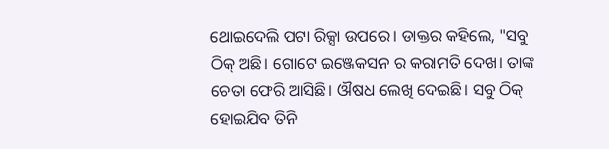ଥୋଇଦେଲି ପଟା ରିକ୍ସା ଉପରେ। ଡାକ୍ତର କହିଲେ, "ସବୁ ଠିକ୍ ଅଛି। ଗୋଟେ ଇଞ୍ଜେକସନ ର କରାମତି ଦେଖ। ତାଙ୍କ ଚେତା ଫେରି ଆସିଛି। ଔଷଧ ଲେଖି ଦେଇଛି। ସବୁ ଠିକ୍ ହୋଇଯିବ ତିନି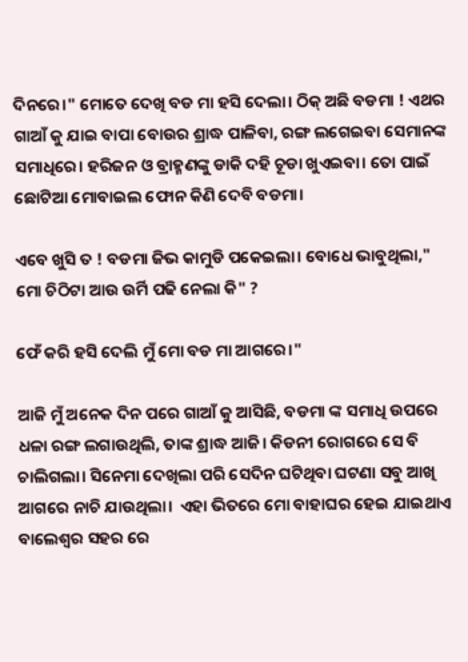ଦିନରେ।" ମୋତେ ଦେଖି ବଡ ମା ହସି ଦେଲା। ଠିକ୍ ଅଛି ବଡମା ! ଏଥର ଗାଆଁ କୁ ଯାଇ ବାପା ବୋଉର ଶ୍ରାଦ୍ଧ ପାଳିବା, ରଙ୍ଗ ଲଗେଇବା ସେମାନଙ୍କ ସମାଧିରେ। ହରିଜନ ଓ ବ୍ରାହ୍ମଣଙ୍କୁ ଡାକି ଦହି ଚୂଡା ଖୁଏଇବା। ତୋ ପାଇଁ ଛୋଟିଆ ମୋବାଇଲ ଫୋନ କିଣି ଦେବି ବଡମା।

ଏବେ ଖୁସି ତ ! ବଡମା ଜିଭ କାମୁଡି ପକେଇଲା। ବୋଧେ ଭାବୁଥିଲା," ମୋ ଚିଠିଟା ଆଉ ଉର୍ମି ପଢି ନେଲା କି" ?

ଫେଁ କରି ହସି ଦେଲି ମୁଁ ମୋ ବଡ ମା ଆଗରେ।"

ଆଜି ମୁଁ ଅନେକ ଦିନ ପରେ ଗାଆଁ କୁ ଆସିଛି, ବଡମା ଙ୍କ ସମାଧି ଉପରେ ଧଳା ରଙ୍ଗ ଲଗାଉଥିଲି, ତାଙ୍କ ଶ୍ରାଦ୍ଧ ଆଜି। କିଡନୀ ରୋଗରେ ସେ ବି ଚାଲିଗଲା। ସିନେମା ଦେଖିଲା ପରି ସେଦିନ ଘଟିଥିବା ଘଟଣା ସବୁ ଆଖି ଆଗରେ ନାଚି ଯାଉଥିଲା।  ଏହା ଭିତରେ ମୋ ବାହାଘର ହେଇ ଯାଇଥାଏ ବାଲେଶ୍ଵର ସହର ରେ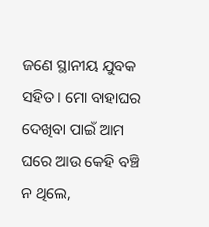ଜଣେ ସ୍ଥାନୀୟ ଯୁବକ ସହିତ। ମୋ ବାହାଘର ଦେଖିବା ପାଇଁ ଆମ ଘରେ ଆଉ କେହି ବଞ୍ଚି ନ ଥିଲେ,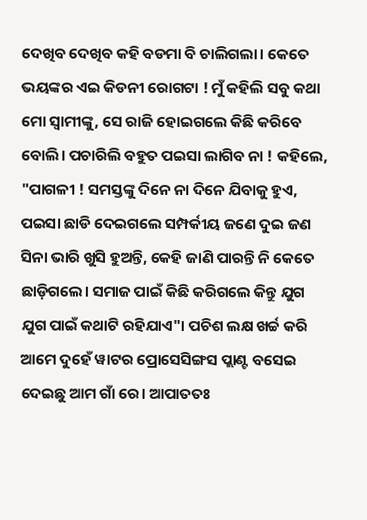ଦେଖିବ ଦେଖିବ କହି ବଡମା ବି ଚାଲିଗଲା। କେତେ ଭୟଙ୍କର ଏଇ କିଡନୀ ରୋଗଟା ! ମୁଁ କହିଲି ସବୁ କଥା ମୋ ସ୍ବାମୀଙ୍କୁ, ସେ ରାଜି ହୋଇଗଲେ କିଛି କରିବେ ବୋଲି। ପଚାରିଲି ବହୁତ ପଇସା ଲାଗିବ ନା ! କହିଲେ, "ପାଗଳୀ ! ସମସ୍ତଙ୍କୁ ଦିନେ ନା ଦିନେ ଯିବାକୁ ହୁଏ, ପଇସା ଛାଡି ଦେଇଗଲେ ସମ୍ପର୍କୀୟ ଜଣେ ଦୁଇ ଜଣ ସିନା ଭାରି ଖୁସି ହୁଅନ୍ତି, କେହି ଜାଣି ପାରନ୍ତି ନି କେତେ ଛାଡ଼ିଗଲେ। ସମାଜ ପାଇଁ କିଛି କରିଗଲେ କିନ୍ତୁ ଯୁଗ ଯୁଗ ପାଇଁ କଥାଟି ରହିଯାଏ"। ପଚିଶ ଲକ୍ଷ ଖର୍ଚ୍ଚ କରି ଆମେ ଦୁହେଁ ୱାଟର ପ୍ରୋସେସିଙ୍ଗସ ପ୍ଲାଣ୍ଟ ବସେଇ ଦେଇଛୁ ଆମ ଗାଁ ରେ। ଆପାତତଃ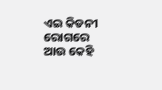ଏଇ କିଡନୀ ରୋଗରେ ଆଉ କେହି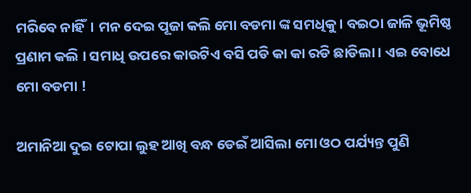ମରିବେ ନାହିଁ। ମନ ଦେଇ ପୂଜା କଲି ମୋ ବଡମା ଙ୍କ ସମଧିକୁ। ବଇଠା ଜାଳି ଭୂମିଷ୍ଠ ପ୍ରଣାମ କଲି । ସମାଧି ଉପରେ କାଉଟିଏ ବସି ପଡି କା କା ରଡି ଛାଡିଲା। ଏଇ ବୋଧେ ମୋ ବଡମା !

ଅମାନିଆ ଦୁଇ ଟୋପା ଲୁହ ଆଖି ବନ୍ଧ ଡେଇଁ ଆସିଲା ମୋ ଓଠ ପର୍ଯ୍ୟନ୍ତ ପୁଣି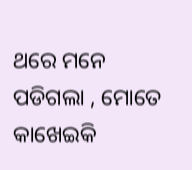ଥରେ ମନେ ପଡିଗଲା , ମୋତେ କାଖେଇକି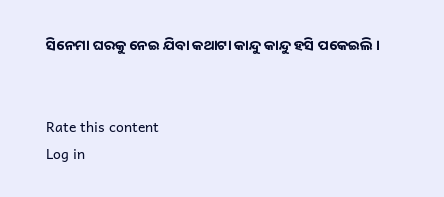ସିନେମା ଘରକୁ ନେଇ ଯିବା କଥାଟା କାନ୍ଦୁ କାନ୍ଦୁ ହସି ପକେଇଲି ।


Rate this content
Log in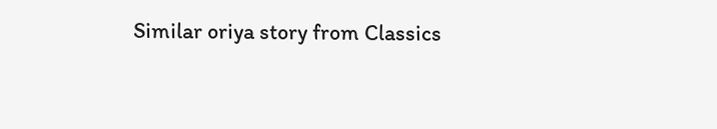Similar oriya story from Classics